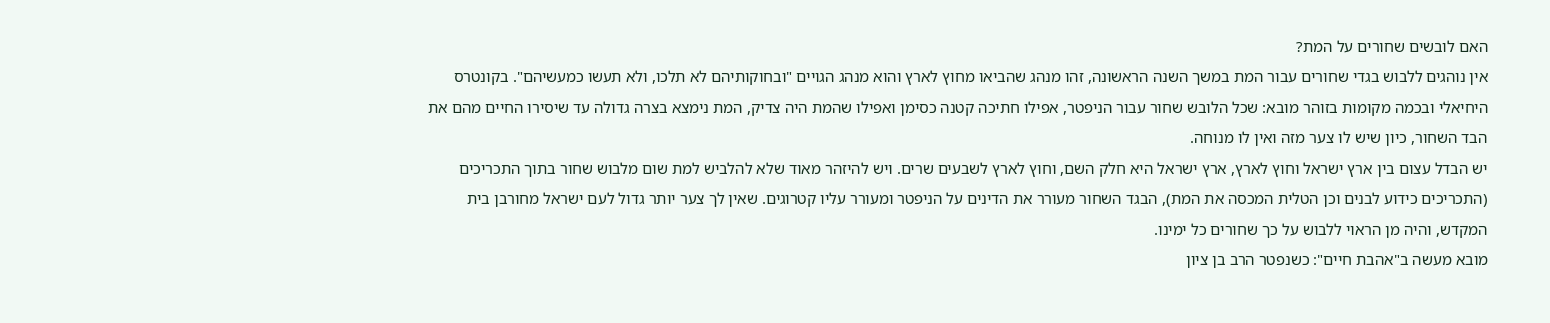האם לובשים שחורים על המת?
אין נוהגים ללבוש בגדי שחורים עבור המת במשך השנה הראשונה, זהו מנהג שהביאו מחוץ לארץ והוא מנהג הגויים "ובחוקותיהם לא תלכו, ולא תעשו כמעשיהם". בקונטרס היחיאלי ובכמה מקומות בזוהר מובא: שכל הלובש שחור עבור הניפטר, אפילו חתיכה קטנה כסימן ואפילו שהמת היה צדיק, המת נימצא בצרה גדולה עד שיסירו החיים מהם את הבד השחור, כיון שיש לו צער מזה ואין לו מנוחה.
יש הבדל עצום בין ארץ ישראל וחוץ לארץ, ארץ ישראל היא חלק השם, וחוץ לארץ לשבעים שרים. ויש להיזהר מאוד שלא להלביש למת שום מלבוש שחור בתוך התכריכים (התכריכים כידוע לבנים וכן הטלית המכסה את המת), הבגד השחור מעורר את הדינים על הניפטר ומעורר עליו קטרוגים. שאין לך צער יותר גדול לעם ישראל מחורבן בית המקדש, והיה מן הראוי ללבוש על כך שחורים כל ימינו.
מובא מעשה ב"אהבת חיים": כשנפטר הרב בן ציון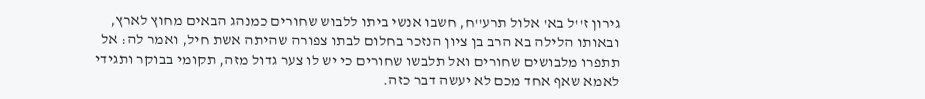גירון ז''ל בא' אלול תרע''ח, חשבו אנשי ביתו ללבוש שחורים כמנהג הבאים מחוץ לארץ, ובאותו הלילה בא הרב בן ציון הנזכר בחלום לבתו צפורה שהיתה אשת חיל, ואמר לה: אל תתפרו מלבושים שחורים ואל תלבשו שחורים כי יש לו צער גדול מזה, תקומי בבוקר ותגידי לאמא שאף אחד מכם לא יעשה דבר כזה.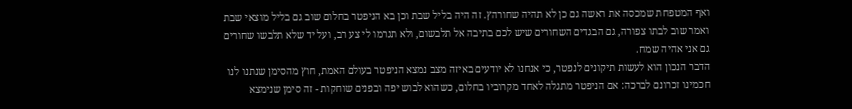ואף המטפחת שמכסה את ראשה גם כן לא תהיה שחורהץ. זה היה בליל שבת וכן בא הניפטר בחלום שוב גם בליל מוצאי שבת ואמר שוב לבתו צפורה, גם הבגדים השחורים שיש לכם בתיבה אל תלבשום, ולא תגרמו לי צע רב, ועל יד שלא תלבשו שחורים גם אני אהיה שמח.
הדבר הנכון הוא לעשות תיקונים לנפטר, כי אנחנו לא יודעים באיזה מצב נמצא הניפטר בעולם האמת, חוץ מהסימן שנתנו לנו חכמינו זכרונם לברכה: אם הניפטר מתגלה לאחד מקרוביו בחלום, כשהוא לבוש יפה ובפנים שוחקות - זה סימן שנימצא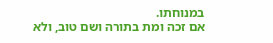במנוחתו.
אם זכה ומת בתורה ושם טוב, ולא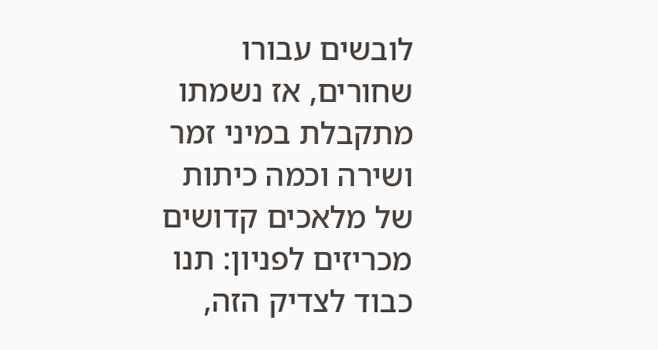לובשים עבורו שחורים, אז נשמתו מתקבלת במיני זמר ושירה וכמה כיתות של מלאכים קדושים מכריזים לפניון: תנו כבוד לצדיק הזה,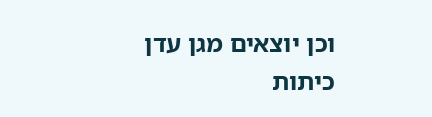וכן יוצאים מגן עדן כיתות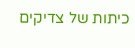כיתות של צדיקים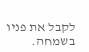לקבל את פניו בשמחה.